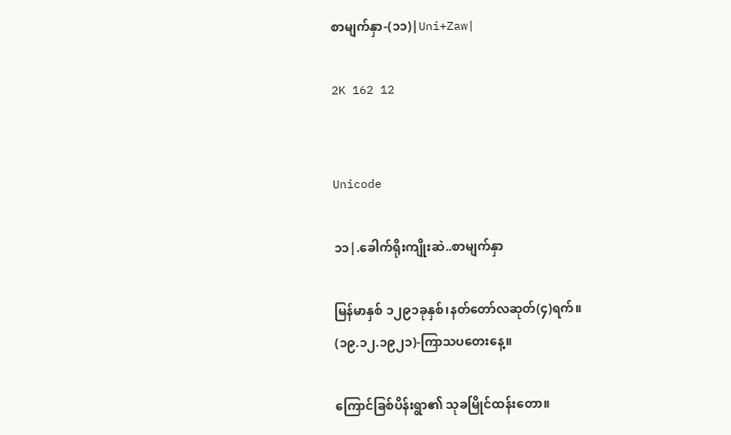စာမျက်နှာ-(၁၁)|Uni+Zaw|

2K 162 12


Unicode

၁၁|.ခေါက်ရိုးကျိုးဆဲ..စာမျက်နှာ

မြန်မာနှစ် ၁၂၉၁ခုနှစ်၊နတ်တော်လဆုတ်(၄)ရက်။
(၁၉.၁၂.၁၉၂၁)-ကြာသပတေးနေ့။

ကြောင်ခြစ်ပိန်းရွာ၏ သုခမြိုင်ထန်းတော။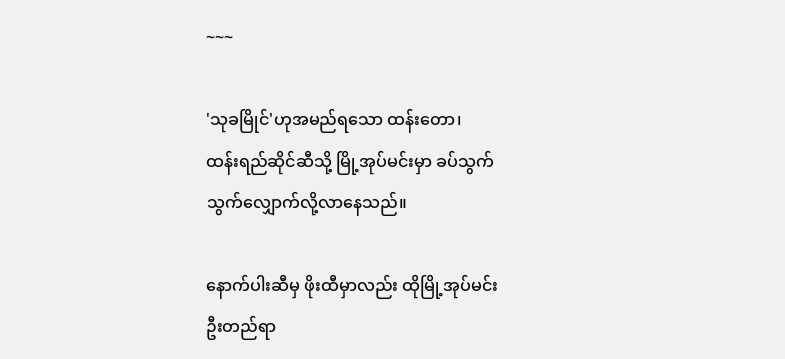~~~

'သုခမြိုင်'ဟုအမည်ရသော ထန်းတော၊
ထန်းရည်ဆိုင်ဆီသို့ မြို့အုပ်မင်းမှာ ခပ်သွက်
သွက်လျှောက်လို့လာနေသည်။

နောက်ပါးဆီမှ ဖိုးထီမှာလည်း ထိုမြို့အုပ်မင်း
ဦးတည်ရာ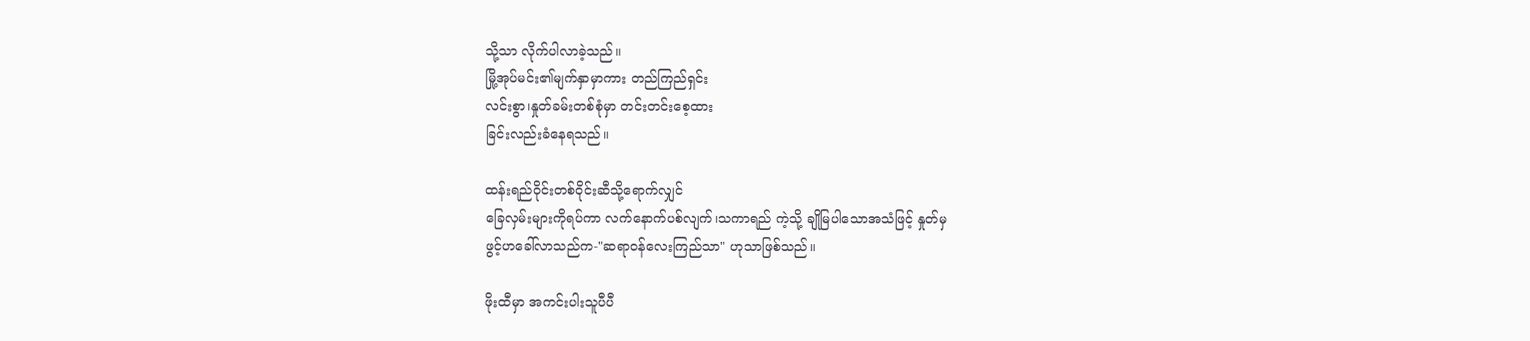သို့သာ လိုက်ပါလာခဲ့သည်။
မြို့အုပ်မင်း၏မျက်နှာမှာကား တည်ကြည်ရှင်း
လင်းစွာ၊နှုတ်ခမ်းတစ်စုံမှာ တင်းတင်းစေ့ထား
ခြင်းလည်းခံနေရသည်။

ထန်းရည်ဝိုင်းတစ်ဝိုင်းဆီသို့ရောက်လျှင်
ခြေလှမ်းများကိုရပ်ကာ လက်နောက်ပစ်လျက်၊သကာရည် ကဲ့သို့ ချိုမြပါသောအသံဖြင့် နှုတ်မှ
ဖွင့်ဟခေါ်လာသည်က-"ဆရာဝန်လေးကြည်သာ" ဟုသာဖြစ်သည်။

ဖိုးထီမှာ အကင်းပါးသူပီပီ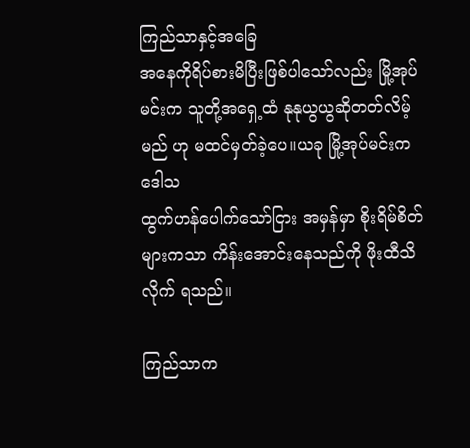ကြည်သာနှင့်အခြေ
အနေကိုရိပ်စားမိပြီးဖြစ်ပါသော်လည်း မြို့အုပ်
မင်းက သူတို့အရှေ့ထံ နုနုယွယွဆိုတတ်လိမ့်မည် ဟု မထင်မှတ်ခဲ့ပေ။ယခု မြို့အုပ်မင်းက ဒေါသ
ထွက်ဟန်ပေါက်သော်ငြား အမှန်မှာ စိုးရိမ်စိတ်
များကသာ ကိန်းအောင်းနေသည်ကို ဖိုးထီသိလိုက် ရသည်။

ကြည်သာက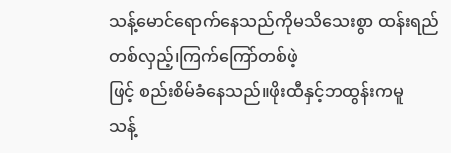သန့်မောင်ရောက်နေသည်ကိုမသိသေးစွာ ထန်းရည်တစ်လှည့်၊ကြက်ကြော်တစ်ဖဲ့
ဖြင့် စည်းစိမ်ခံနေသည်။ဖိုးထီနှင့်ဘထွန်းကမူ
သန့်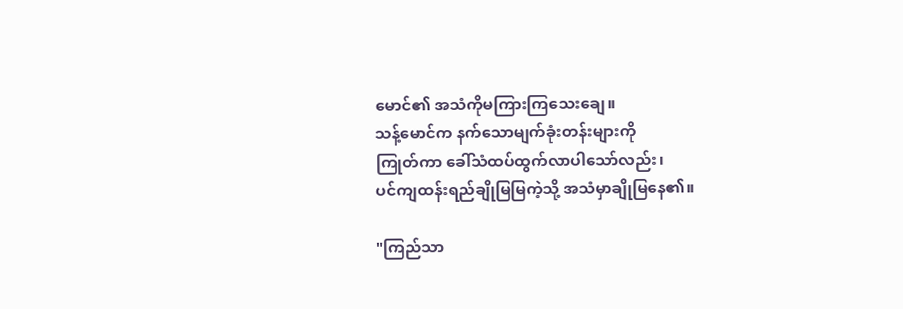မောင်၏ အသံကိုမကြားကြသေးချေ။
သန့်မောင်က နက်သောမျက်ခုံးတန်းများကို
ကြုတ်ကာ ခေါ်သံထပ်ထွက်လာပါသော်လည်း၊
ပင်ကျထန်းရည်ချိုမြမြကဲ့သို့ အသံမှာချိုမြနေ၏။

"ကြည်သာ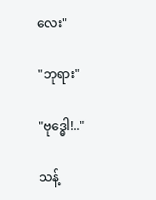လေး"

"ဘုရား"

"ဗုဒ္ဓေါ!.."

သန့်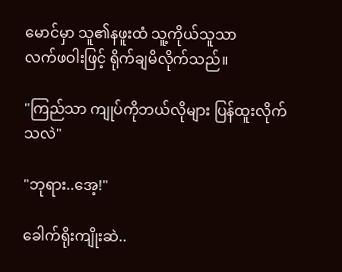မောင်မှာ သူ၏နဖူးထံ သူ့ကိုယ်သူသာ
လက်ဖဝါးဖြင့် ရိုက်ချမိလိုက်သည်။

"ကြည်သာ ကျုပ်ကိုဘယ်လိုများ ပြန်ထူးလိုက်
သလဲ"

"ဘုရား..အေ့!"

ခေါက်ရိုးကျိုးဆဲ..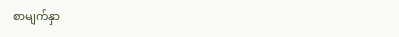စာမျက်နှာ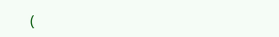(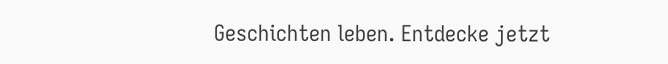Geschichten leben. Entdecke jetzt